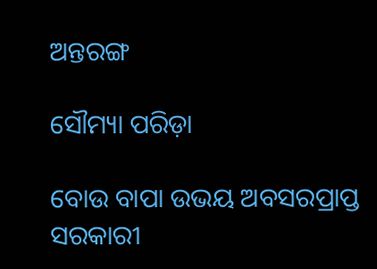ଅନ୍ତରଙ୍ଗ

ସୌମ୍ୟା ପରିଡ଼ା

ବୋଉ ବାପା ଉଭୟ ଅବସରପ୍ରାପ୍ତ ସରକାରୀ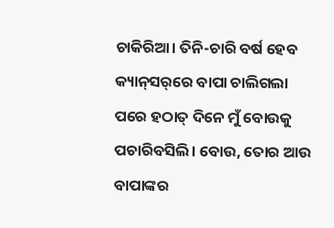ଚାକିରିଆ। ତିନି-ଚାରି ବର୍ଷ ହେବ କ୍ୟାନ୍‌ସର୍‌ରେ ବାପା ଚାଲିଗଲା ପରେ ହଠାତ୍‌ ଦିନେ ମୁଁ ବୋଉକୁ ପଚାରିବସିଲି। ବୋଉ, ତୋର ଆଉ ବାପାଙ୍କର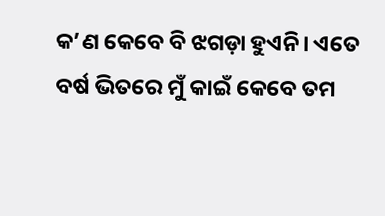କ’ଣ କେବେ ବି ଝଗଡ଼ା ହୁଏନି। ଏତେ ବର୍ଷ ଭିତରେ ମୁଁ କାଇଁ କେବେ ତମ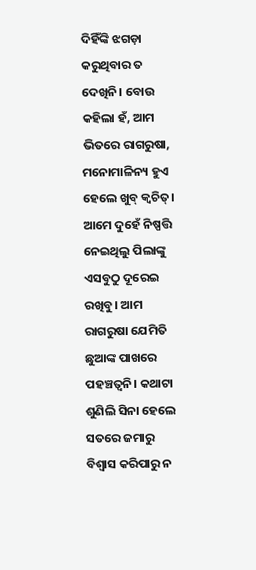ଦିହିଁଙ୍କି ଝଗଡ଼ା କରୁଥିବାର ତ ଦେଖିନି। ବୋଉ କହିଲା ହଁ, ଆମ ଭିତରେ ରାଗରୁଷା, ମନୋମାଳିନ୍ୟ ହୁଏ ହେଲେ ଖୁବ୍‌ କ୍ୱଚିତ୍‌। ଆମେ ଦୁହେଁ ନିଷ୍ପତ୍ତି ନେଇଥିଲୁ ପିଲାଙ୍କୁ ଏସବୁଠୁ ଦୂରେଇ ରଖିବୁ। ଆମ ରାଗରୁଷା ଯେମିତି ଛୁଆଙ୍କ ପାଖରେ ପହଞ୍ଚତ୍ବନି। କଥାଟା ଶୁଣିଲି ସିନା ହେଲେ ସତରେ ଜମାରୁ ବିଶ୍ୱାସ କରିପାରୁ ନ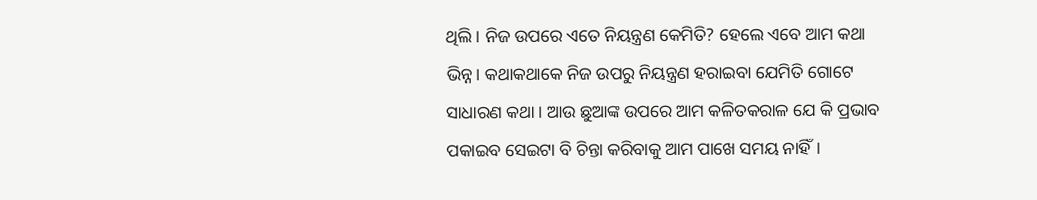ଥିଲି। ନିଜ ଉପରେ ଏତେ ନିୟନ୍ତ୍ରଣ କେମିତି? ହେଲେ ଏବେ ଆମ କଥା ଭିନ୍ନ। କଥାକଥାକେ ନିଜ ଉପରୁ ନିୟନ୍ତ୍ରଣ ହରାଇବା ଯେମିତି ଗୋଟେ ସାଧାରଣ କଥା। ଆଉ ଛୁଆଙ୍କ ଉପରେ ଆମ କଳିତକରାଳ ଯେ କି ପ୍ରଭାବ ପକାଇବ ସେଇଟା ବି ଚିନ୍ତା କରିବାକୁ ଆମ ପାଖେ ସମୟ ନାହିଁ।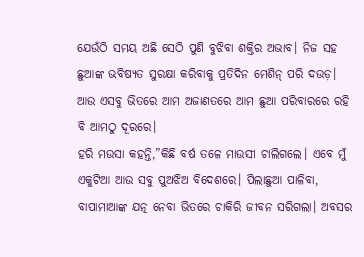ଯେଉଁଠି ସମୟ ଅଛି ସେଠି ପୁଣି ବୁଝିବା ଶକ୍ତିର ଅଭାବ। ନିଜ ସହ ଛୁଆଙ୍କ ଭବିଷ୍ୟତ ସୁରକ୍ଷା କରିବାକୁ ପ୍ରତିଦିନ ମେଶିନ୍‌ ପରି ଦଉଡ଼। ଆଉ ଏସବୁ ଭିତରେ ଆମ ଅଜାଣତରେ ଆମ ଛୁଆ ପରିବାରରେ ରହି ବି ଆମଠୁ ଦୂରରେ।
ହରି ମଉସା କହନ୍ତି,”କିଛି ବର୍ଷ ତଳେ ମାଉସୀ ଚାଲିଗଲେ। ଏବେ ମୁଁ ଏକୁଟିଆ ଆଉ ସବୁ ପୁଅଝିଅ ବିଦେଶରେ। ପିଲାଛୁଆ ପାଳିବା, ବାପାମାଆଙ୍କ ଯତ୍ନ ନେବା ଭିତରେ ଚାକିରି ଜୀବନ ସରିଗଲା। ଅବସର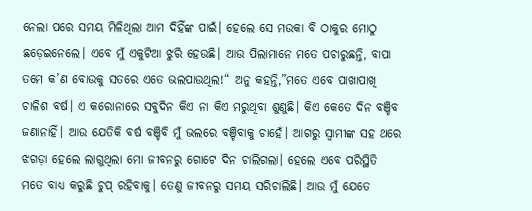ନେଲା ପରେ ସମୟ ମିଳିଥିଲା ଆମ ଦିହିଁଙ୍କ ପାଇଁ। ହେଲେ ସେ ମଉକା ବି ଠାକୁର ମୋଠୁ ଛଡ଼େଇନେଲେ। ଏବେ ମୁଁ ଏକୁଟିଆ ଝୁରି ହେଉଛି। ଆଉ ପିଲାମାନେ ମତେ ପଚାରୁଛନ୍ତି, ବାପା ତମେ କ’ଣ ବୋଉକୁ ସତରେ ଏତେ ଭଲପାଉଥିଲ!“ ଅନୁ କହନ୍ତି,”ମତେ ଏବେ ପାଖାପାଖି ଚାଳିଶ ବର୍ଷ। ଏ କରୋନାରେ ସବୁଦିନ କିଏ ନା କିଏ ମରୁଥିବା ଶୁଣୁଛି। କିଏ କେତେ ଦିନ ବଞ୍ଚିବ ଜଣାନାହିଁ। ଆଉ ଯେତିକି ବର୍ଷ ବଞ୍ଚିବି ମୁଁ ଭଲରେ ବଞ୍ଚିବାକୁ ଚାହେଁ। ଆଗରୁ ସ୍ବାମୀଙ୍କ ସହ ଥରେ ଝଗଡ଼ା ହେଲେ ଲାଗୁଥିଲା ମୋ ଜୀବନରୁ ଗୋଟେ ଦିନ ଚାଲିଗଲା। ହେଲେ ଏବେ ପରିସ୍ଥିତି ମତେ ବାଧ୍ୟ କରୁଛି ଚୁପ୍‌ ରହିବାକୁ। ତେଣୁ ଜୀବନରୁ ସମୟ ସରିଚାଲିଛି। ଆଉ ମୁଁ ଯେତେ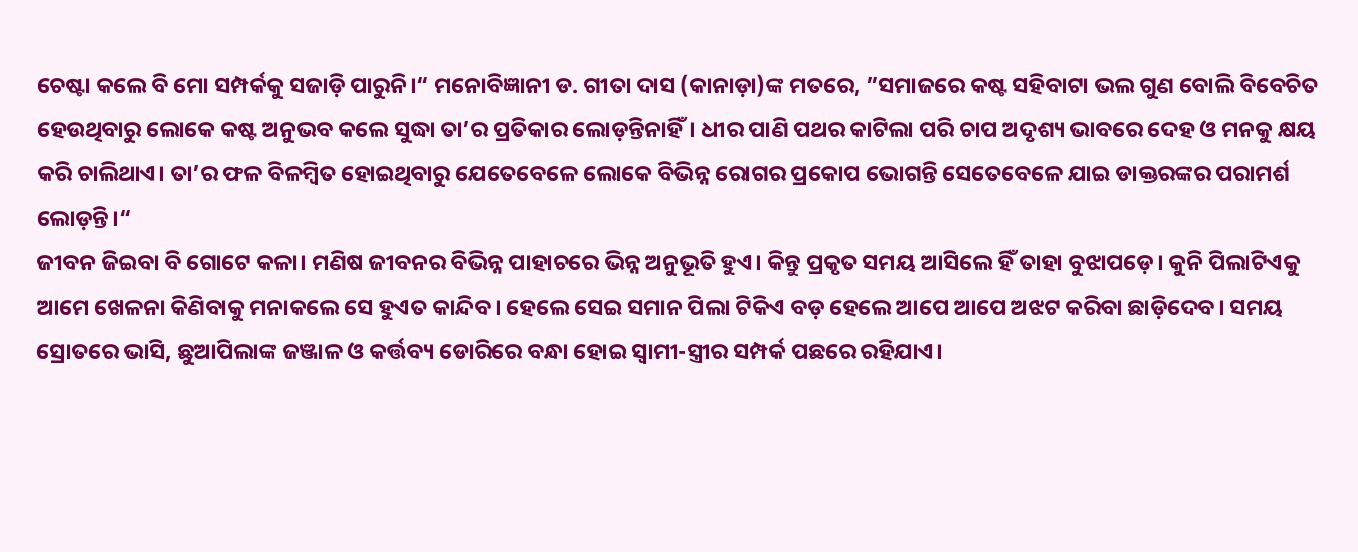ଚେଷ୍ଟା କଲେ ବି ମୋ ସମ୍ପର୍କକୁ ସଜାଡ଼ି ପାରୁନି।“ ମନୋବିଜ୍ଞାନୀ ଡ. ଗୀତା ଦାସ (କାନାଡ଼ା)ଙ୍କ ମତରେ, ”ସମାଜରେ କଷ୍ଟ ସହିବାଟା ଭଲ ଗୁଣ ବୋଲି ବିବେଚିତ ହେଉଥିବାରୁ ଲୋକେ କଷ୍ଟ ଅନୁଭବ କଲେ ସୁଦ୍ଧା ତା’ର ପ୍ରତିକାର ଲୋଡ଼ନ୍ତିନାହିଁ। ଧୀର ପାଣି ପଥର କାଟିଲା ପରି ଚାପ ଅଦୃଶ୍ୟ ଭାବରେ ଦେହ ଓ ମନକୁ କ୍ଷୟ କରି ଚାଲିଥାଏ। ତା’ର ଫଳ ବିଳମ୍ବିତ ହୋଇଥିବାରୁ ଯେତେବେଳେ ଲୋକେ ବିଭିନ୍ନ ରୋଗର ପ୍ରକୋପ ଭୋଗନ୍ତି ସେତେବେଳେ ଯାଇ ଡାକ୍ତରଙ୍କର ପରାମର୍ଶ ଲୋଡ଼ନ୍ତି।“
ଜୀବନ ଜିଇବା ବି ଗୋଟେ କଳା। ମଣିଷ ଜୀବନର ବିଭିନ୍ନ ପାହାଚରେ ଭିନ୍ନ ଅନୁଭୂତି ହୁଏ। କିନ୍ତୁ ପ୍ରକୃତ ସମୟ ଆସିଲେ ହିଁ ତାହା ବୁଝାପଡ଼େ। କୁନି ପିଲାଟିଏକୁ ଆମେ ଖେଳନା କିଣିବାକୁ ମନାକଲେ ସେ ହୁଏତ କାନ୍ଦିବ। ହେଲେ ସେଇ ସମାନ ପିଲା ଟିକିଏ ବଡ଼ ହେଲେ ଆପେ ଆପେ ଅଝଟ କରିବା ଛାଡ଼ିଦେବ। ସମୟ ସ୍ରୋତରେ ଭାସି, ଛୁଆପିଲାଙ୍କ ଜଞ୍ଜାଳ ଓ କର୍ତ୍ତବ୍ୟ ଡୋରିରେ ବନ୍ଧା ହୋଇ ସ୍ବାମୀ-ସ୍ତ୍ରୀର ସମ୍ପର୍କ ପଛରେ ରହିଯାଏ।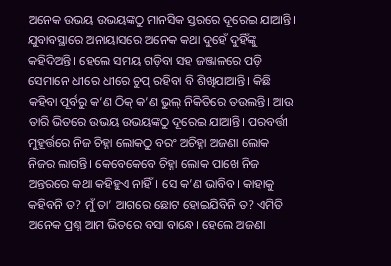ଅନେକ ଉଭୟ ଉଭୟଙ୍କଠୁ ମାନସିକ ସ୍ତରରେ ଦୂରେଇ ଯାଆନ୍ତି। ଯୁବାବସ୍ଥାରେ ଅନାୟାସରେ ଅନେକ କଥା ଦୁହେଁ ଦୁହିଁଙ୍କୁ କହିଦିଅନ୍ତି। ହେଲେ ସମୟ ଗଡ଼ିବା ସହ ଜଞ୍ଜାଳରେ ପଡ଼ି ସେମାନେ ଧୀରେ ଧୀରେ ଚୁପ୍‌ ରହିବା ବି ଶିଖିଯାଆନ୍ତି। କିଛି କହିବା ପୂର୍ବରୁ କ’ଣ ଠିକ୍‌ କ’ଣ ଭୁଲ୍‌ ନିକିତିରେ ତଉଲନ୍ତି। ଆଉ ତାରି ଭିତରେ ଉଭୟ ଉଭୟଙ୍କଠୁ ଦୂରେଇ ଯାଆନ୍ତି। ପରବର୍ତ୍ତୀ ମୁହୂର୍ତ୍ତରେ ନିଜ ଚିହ୍ନା ଲୋକଠୁ ବରଂ ଅଚିହ୍ନା ଅଜଣା ଲୋକ ନିଜର ଲାଗନ୍ତି। କେବେକେବେ ଚିହ୍ନା ଲୋକ ପାଖେ ନିଜ ଅନ୍ତରରେ କଥା କହିହୁଏ ନାହିଁ। ସେ କ’ଣ ଭାବିବ। କାହାକୁ କହିବନି ତ? ମୁଁ ତା’ ଆଗରେ ଛୋଟ ହୋଇଯିବିନି ତ? ଏମିତି ଅନେକ ପ୍ରଶ୍ନ ଆମ ଭିତରେ ବସା ବାନ୍ଧେ। ହେଲେ ଅଜଣା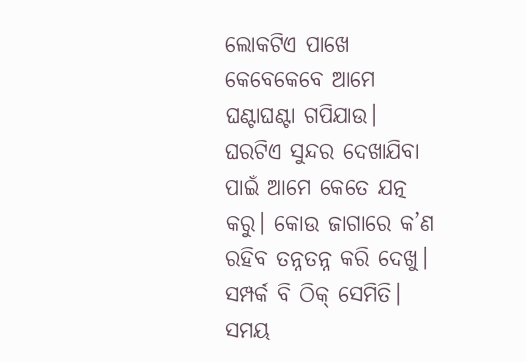ଲୋକଟିଏ ପାଖେ କେବେକେବେ ଆମେ ଘଣ୍ଟାଘଣ୍ଟା ଗପିଯାଉ।
ଘରଟିଏ ସୁନ୍ଦର ଦେଖାଯିବା ପାଇଁ ଆମେ କେତେ ଯତ୍ନ କରୁ। କୋଉ ଜାଗାରେ କ’ଣ ରହିବ ତନ୍ନତନ୍ନ କରି ଦେଖୁ। ସମ୍ପର୍କ ବି ଠିକ୍‌ ସେମିତି। ସମୟ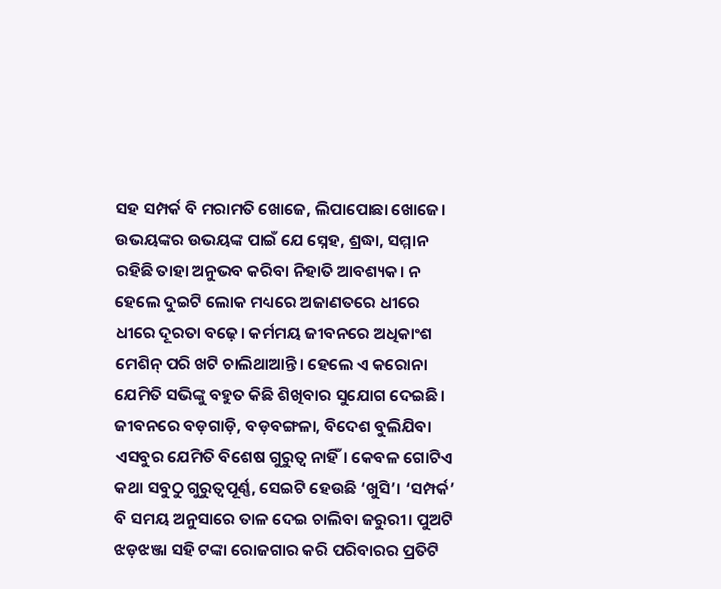ସହ ସମ୍ପର୍କ ବି ମରାମତି ଖୋଜେ, ଲିପାପୋଛା ଖୋଜେ। ଉଭୟଙ୍କର ଉଭୟଙ୍କ ପାଇଁ ଯେ ସ୍ନେହ, ଶ୍ରଦ୍ଧା, ସମ୍ମାନ ରହିଛି ତାହା ଅନୁଭବ କରିବା ନିହାତି ଆବଶ୍ୟକ। ନ ହେଲେ ଦୁଇଟି ଲୋକ ମଧ୍ୟରେ ଅଜାଣତରେ ଧୀରେ ଧୀରେ ଦୂରତା ବଢ଼େ। କର୍ମମୟ ଜୀବନରେ ଅଧିକାଂଶ ମେଶିନ୍‌ ପରି ଖଟି ଚାଲିଥାଆନ୍ତି। ହେଲେ ଏ କରୋନା ଯେମିତି ସଭିଙ୍କୁ ବହୁତ କିଛି ଶିଖିବାର ସୁଯୋଗ ଦେଇଛି। ଜୀବନରେ ବଡ଼ଗାଡ଼ି, ବଡ଼ବଙ୍ଗଳା, ବିଦେଶ ବୁଲିଯିବା ଏସବୁର ଯେମିତି ବିଶେଷ ଗୁରୁତ୍ୱ ନାହିଁ। କେବଳ ଗୋଟିଏ କଥା ସବୁଠୁ ଗୁରୁତ୍ୱପୂର୍ଣ୍ଣ, ସେଇଟି ହେଉଛି ‘ଖୁସି’। ‘ସମ୍ପର୍କ’ ବି ସମୟ ଅନୁସାରେ ତାଳ ଦେଇ ଚାଲିବା ଜରୁରୀ। ପୁଅଟି ଝଡ଼ଝଞ୍ଜା ସହି ଟଙ୍କା ରୋଜଗାର କରି ପରିବାରର ପ୍ରତିଟି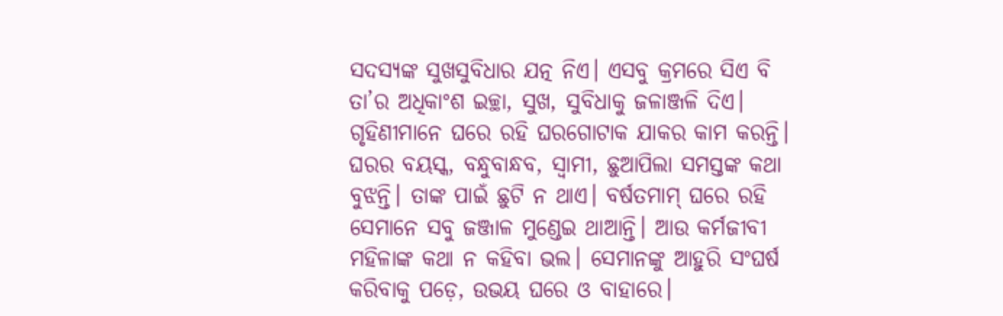ସଦସ୍ୟଙ୍କ ସୁଖସୁବିଧାର ଯତ୍ନ ନିଏ। ଏସବୁ କ୍ରମରେ ସିଏ ବି ତା’ର ଅଧିକାଂଶ ଇଚ୍ଛା, ସୁଖ, ସୁବିଧାକୁ ଜଳାଞ୍ଜଳି ଦିଏ। ଗୃହିଣୀମାନେ ଘରେ ରହି ଘରଗୋଟାକ ଯାକର କାମ କରନ୍ତି। ଘରର ବୟସ୍କ, ବନ୍ଧୁବାନ୍ଧବ, ସ୍ବାମୀ, ଛୁଆପିଲା ସମସ୍ତଙ୍କ କଥା ବୁଝନ୍ତି। ତାଙ୍କ ପାଇଁ ଛୁଟି ନ ଥାଏ। ବର୍ଷତମାମ୍‌ ଘରେ ରହି ସେମାନେ ସବୁ ଜଞ୍ଜାଳ ମୁଣ୍ଡେଇ ଥାଆନ୍ତି। ଆଉ କର୍ମଜୀବୀ ମହିଳାଙ୍କ କଥା ନ କହିବା ଭଲ। ସେମାନଙ୍କୁ ଆହୁରି ସଂଘର୍ଷ କରିବାକୁ ପଡ଼େ, ଉଭୟ ଘରେ ଓ ବାହାରେ।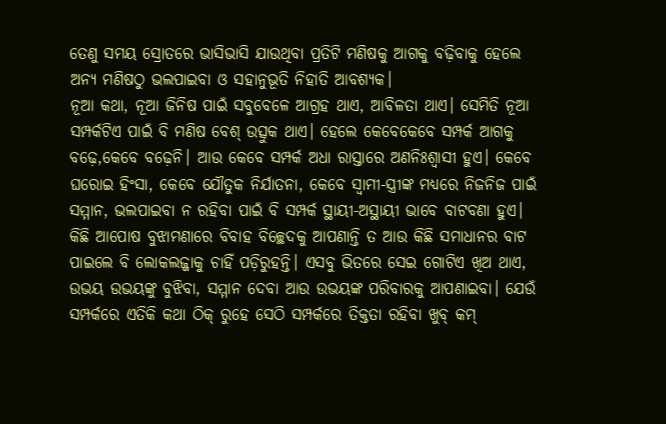ତେଣୁ ସମୟ ସ୍ରୋତରେ ଭାସିଭାସି ଯାଉଥିବା ପ୍ରତିଟି ମଣିଷକୁ ଆଗକୁ ବଢ଼ିବାକୁ ହେଲେ ଅନ୍ୟ ମଣିଷଠୁ ଭଲପାଇବା ଓ ସହାନୁଭୂତି ନିହାତି ଆବଶ୍ୟକ।
ନୂଆ କଥା, ନୂଆ ଜିନିଷ ପାଇଁ ସବୁବେଳେ ଆଗ୍ରହ ଥାଏ, ଆବିଳତା ଥାଏ। ସେମିତି ନୂଆ ସମ୍ପର୍କଟିଏ ପାଇଁ ବି ମଣିଷ ବେଶ୍‌ ଉତ୍ସୁକ ଥାଏ। ହେଲେ କେବେକେବେ ସମ୍ପର୍କ ଆଗକୁ ବଢ଼େ,କେବେ ବଢ଼େନି। ଆଉ କେବେ ସମ୍ପର୍କ ଅଧା ରାସ୍ତାରେ ଅଣନିଃଶ୍ୱାସୀ ହୁଏ। କେବେ ଘରୋଇ ହିଂସା, କେବେ ଯୌତୁକ ନିର୍ଯାତନା, କେବେ ସ୍ବାମୀ-ସ୍ତ୍ରୀଙ୍କ ମଧ୍ୟରେ ନିଜନିଜ ପାଇଁ ସମ୍ମାନ, ଭଲପାଇବା ନ ରହିବା ପାଇଁ ବି ସମ୍ପର୍କ ସ୍ଥାୟୀ-ଅସ୍ଥାୟୀ ଭାବେ ବାଟବଣା ହୁଏ। କିଛି ଆପୋଷ ବୁଝାମଣାରେ ବିବାହ ବିଚ୍ଛେଦକୁ ଆପଣାନ୍ତି ତ ଆଉ କିଛି ସମାଧାନର ବାଟ ପାଇଲେ ବି ଲୋକଲଜ୍ଜାକୁ ଚାହିଁ ପଡ଼ିରୁହନ୍ତି। ଏସବୁ ଭିତରେ ସେଇ ଗୋଟିଏ ଖିଅ ଥାଏ, ଉଭୟ ଉଭୟଙ୍କୁ ବୁଝିବା, ସମ୍ମାନ ଦେବା ଆଉ ଉଭୟଙ୍କ ପରିବାରକୁ ଆପଣାଇବା। ଯେଉଁ ସମ୍ପର୍କରେ ଏତିକି କଥା ଠିକ୍‌ ରୁହେ ସେଠି ସମ୍ପର୍କରେ ତିକ୍ତତା ରହିବା ଖୁବ୍‌ କମ୍‌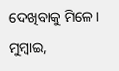ଦେଖିବାକୁ ମିଳେ।
ମୁମ୍ବାଇ,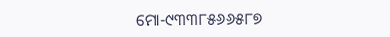ମୋ-୯୩୩୮୫୬୬୫୮୭